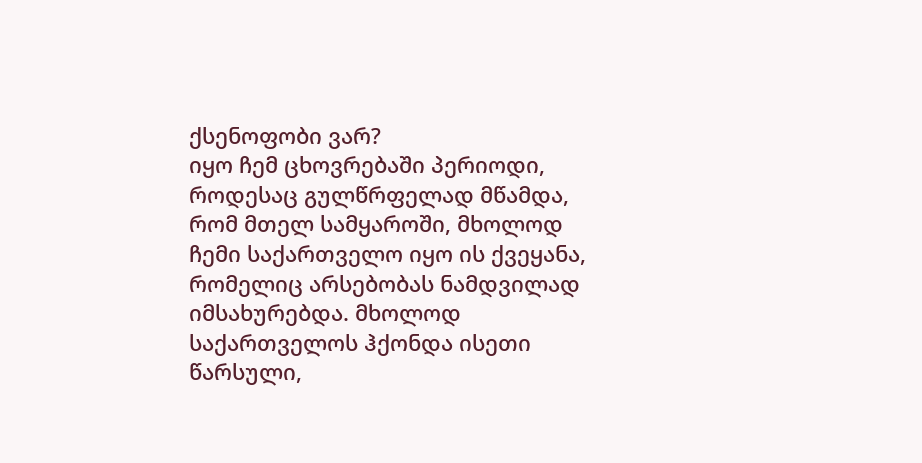ქსენოფობი ვარ?
იყო ჩემ ცხოვრებაში პერიოდი, როდესაც გულწრფელად მწამდა, რომ მთელ სამყაროში, მხოლოდ ჩემი საქართველო იყო ის ქვეყანა, რომელიც არსებობას ნამდვილად იმსახურებდა. მხოლოდ საქართველოს ჰქონდა ისეთი წარსული,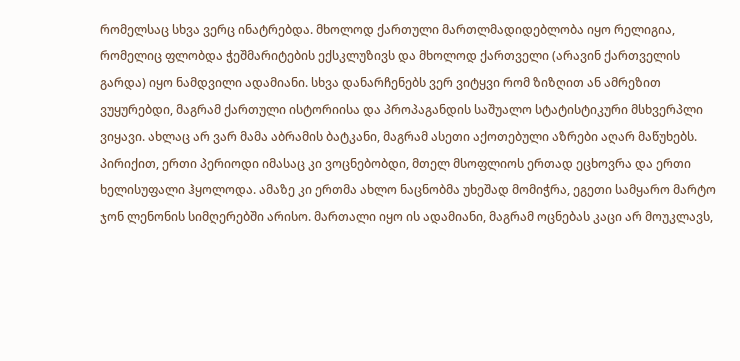რომელსაც სხვა ვერც ინატრებდა. მხოლოდ ქართული მართლმადიდებლობა იყო რელიგია, რომელიც ფლობდა ჭეშმარიტების ექსკლუზივს და მხოლოდ ქართველი (არავინ ქართველის გარდა) იყო ნამდვილი ადამიანი. სხვა დანარჩენებს ვერ ვიტყვი რომ ზიზღით ან ამრეზით ვუყურებდი, მაგრამ ქართული ისტორიისა და პროპაგანდის საშუალო სტატისტიკური მსხვერპლი ვიყავი. ახლაც არ ვარ მამა აბრამის ბატკანი, მაგრამ ასეთი აქოთებული აზრები აღარ მაწუხებს. პირიქით, ერთი პერიოდი იმასაც კი ვოცნებობდი, მთელ მსოფლიოს ერთად ეცხოვრა და ერთი ხელისუფალი ჰყოლოდა. ამაზე კი ერთმა ახლო ნაცნობმა უხეშად მომიჭრა, ეგეთი სამყარო მარტო ჯონ ლენონის სიმღერებში არისო. მართალი იყო ის ადამიანი, მაგრამ ოცნებას კაცი არ მოუკლავს,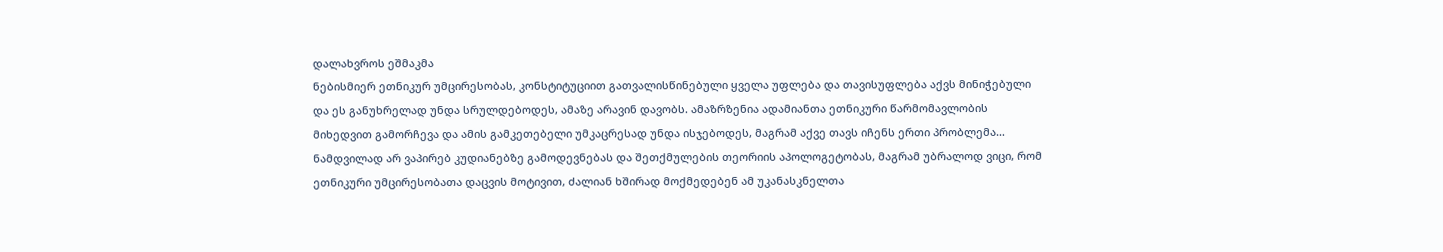დალახვროს ეშმაკმა
ნებისმიერ ეთნიკურ უმცირესობას, კონსტიტუციით გათვალისწინებული ყველა უფლება და თავისუფლება აქვს მინიჭებული და ეს განუხრელად უნდა სრულდებოდეს, ამაზე არავინ დავობს. ამაზრზენია ადამიანთა ეთნიკური წარმომავლობის მიხედვით გამორჩევა და ამის გამკეთებელი უმკაცრესად უნდა ისჯებოდეს, მაგრამ აქვე თავს იჩენს ერთი პრობლემა…
ნამდვილად არ ვაპირებ კუდიანებზე გამოდევნებას და შეთქმულების თეორიის აპოლოგეტობას, მაგრამ უბრალოდ ვიცი, რომ ეთნიკური უმცირესობათა დაცვის მოტივით, ძალიან ხშირად მოქმედებენ ამ უკანასკნელთა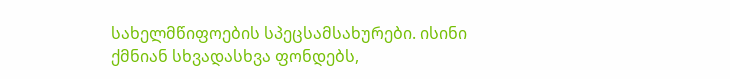სახელმწიფოების სპეცსამსახურები. ისინი ქმნიან სხვადასხვა ფონდებს,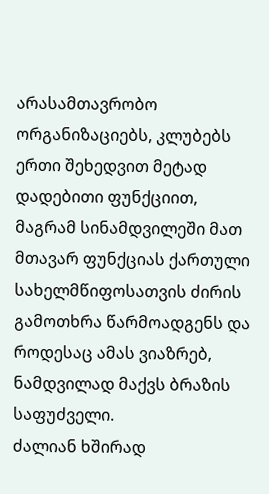არასამთავრობო ორგანიზაციებს, კლუბებს ერთი შეხედვით მეტად დადებითი ფუნქციით, მაგრამ სინამდვილეში მათ მთავარ ფუნქციას ქართული სახელმწიფოსათვის ძირის გამოთხრა წარმოადგენს და როდესაც ამას ვიაზრებ, ნამდვილად მაქვს ბრაზის საფუძველი.
ძალიან ხშირად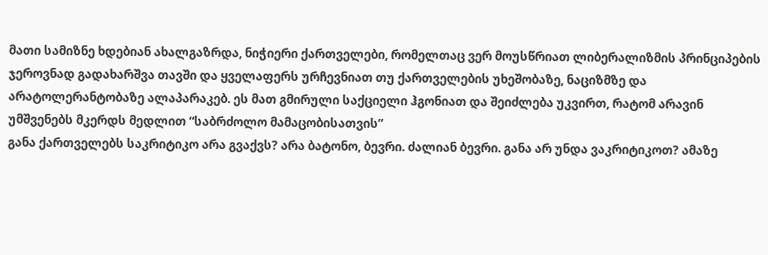მათი სამიზნე ხდებიან ახალგაზრდა, ნიჭიერი ქართველები, რომელთაც ვერ მოუსწრიათ ლიბერალიზმის პრინციპების ჯეროვნად გადახარშვა თავში და ყველაფერს ურჩევნიათ თუ ქართველების უხეშობაზე, ნაციზმზე და არატოლერანტობაზე ალაპარაკებ. ეს მათ გმირული საქციელი ჰგონიათ და შეიძლება უკვირთ, რატომ არავინ უმშვენებს მკერდს მედლით “საბრძოლო მამაცობისათვის”
განა ქართველებს საკრიტიკო არა გვაქვს? არა ბატონო, ბევრი. ძალიან ბევრი. განა არ უნდა ვაკრიტიკოთ? ამაზე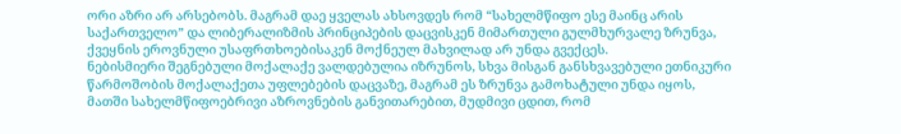ორი აზრი არ არსებობს. მაგრამ დაე ყველას ახსოვდეს რომ “სახელმწიფო ესე მაინც არის საქართველო” და ლიბერალიზმის პრინციპების დაცვისკენ მიმართული გულმხურვალე ზრუნვა, ქვეყნის ეროვნული უსაფრთხოებისაკენ მოქნეულ მახვილად არ უნდა გვექცეს.
ნებისმიერი შეგნებული მოქალაქე ვალდებულია იზრუნოს, სხვა მისგან განსხვავებული ეთნიკური წარმოშობის მოქალაქეთა უფლებების დაცვაზე, მაგრამ ეს ზრუნვა გამოხატული უნდა იყოს, მათში სახელმწიფოებრივი აზროვნების განვითარებით, მუდმივი ცდით, რომ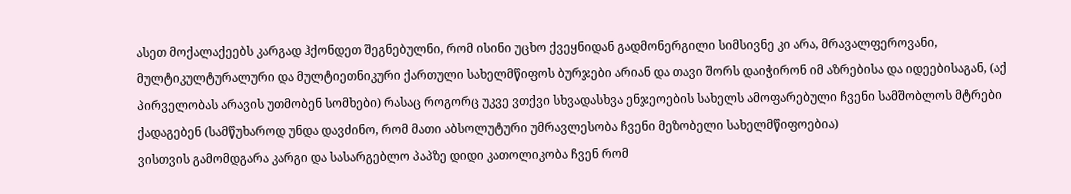ასეთ მოქალაქეებს კარგად ჰქონდეთ შეგნებულნი, რომ ისინი უცხო ქვეყნიდან გადმონერგილი სიმსივნე კი არა, მრავალფეროვანი, მულტიკულტურალური და მულტიეთნიკური ქართული სახელმწიფოს ბურჯები არიან და თავი შორს დაიჭირონ იმ აზრებისა და იდეებისაგან, (აქ პირველობას არავის უთმობენ სომხები) რასაც როგორც უკვე ვთქვი სხვადასხვა ენჯეოების სახელს ამოფარებული ჩვენი სამშობლოს მტრები ქადაგებენ (სამწუხაროდ უნდა დავძინო, რომ მათი აბსოლუტური უმრავლესობა ჩვენი მეზობელი სახელმწიფოებია)
ვისთვის გამომდგარა კარგი და სასარგებლო პაპზე დიდი კათოლიკობა ჩვენ რომ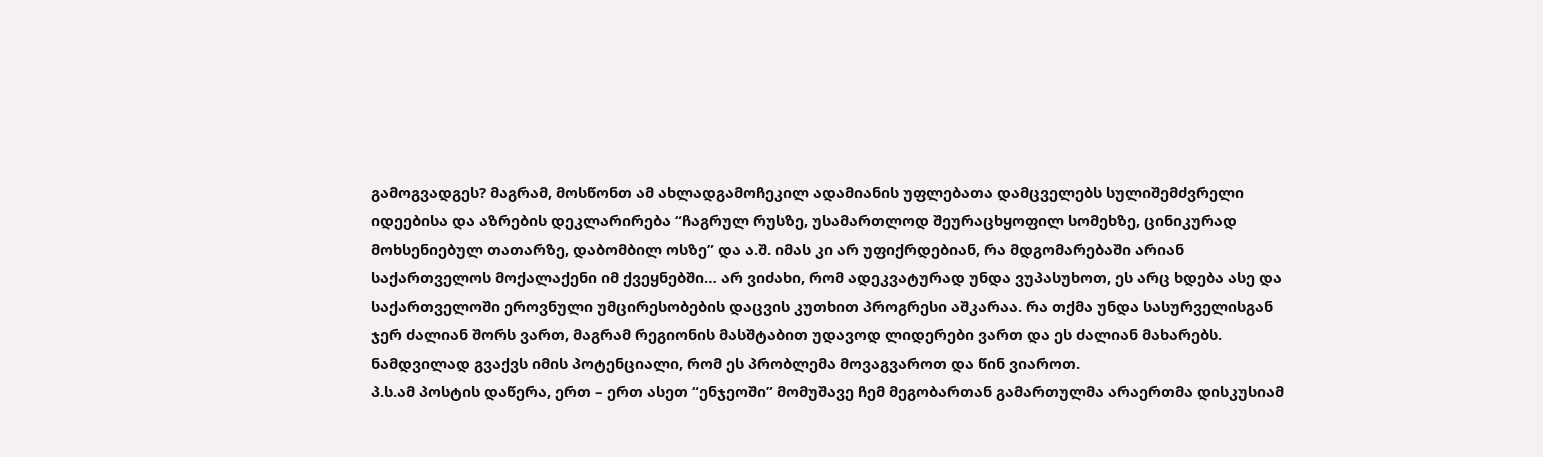გამოგვადგეს? მაგრამ, მოსწონთ ამ ახლადგამოჩეკილ ადამიანის უფლებათა დამცველებს სულიშემძვრელი იდეებისა და აზრების დეკლარირება “ჩაგრულ რუსზე, უსამართლოდ შეურაცხყოფილ სომეხზე, ცინიკურად მოხსენიებულ თათარზე, დაბომბილ ოსზე” და ა.შ. იმას კი არ უფიქრდებიან, რა მდგომარებაში არიან საქართველოს მოქალაქენი იმ ქვეყნებში… არ ვიძახი, რომ ადეკვატურად უნდა ვუპასუხოთ, ეს არც ხდება ასე და საქართველოში ეროვნული უმცირესობების დაცვის კუთხით პროგრესი აშკარაა. რა თქმა უნდა სასურველისგან ჯერ ძალიან შორს ვართ, მაგრამ რეგიონის მასშტაბით უდავოდ ლიდერები ვართ და ეს ძალიან მახარებს. ნამდვილად გვაქვს იმის პოტენციალი, რომ ეს პრობლემა მოვაგვაროთ და წინ ვიაროთ.
პ.ს.ამ პოსტის დაწერა, ერთ – ერთ ასეთ “ენჯეოში” მომუშავე ჩემ მეგობართან გამართულმა არაერთმა დისკუსიამ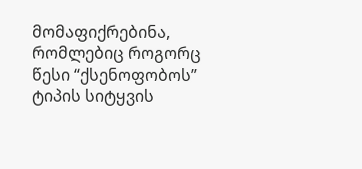მომაფიქრებინა, რომლებიც როგორც წესი “ქსენოფობოს” ტიპის სიტყვის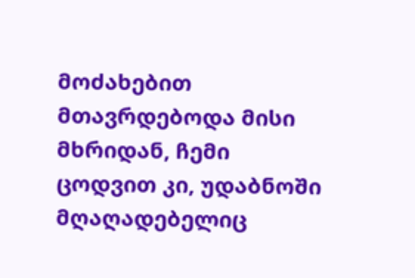მოძახებით მთავრდებოდა მისი მხრიდან, ჩემი ცოდვით კი, უდაბნოში მღაღადებელიც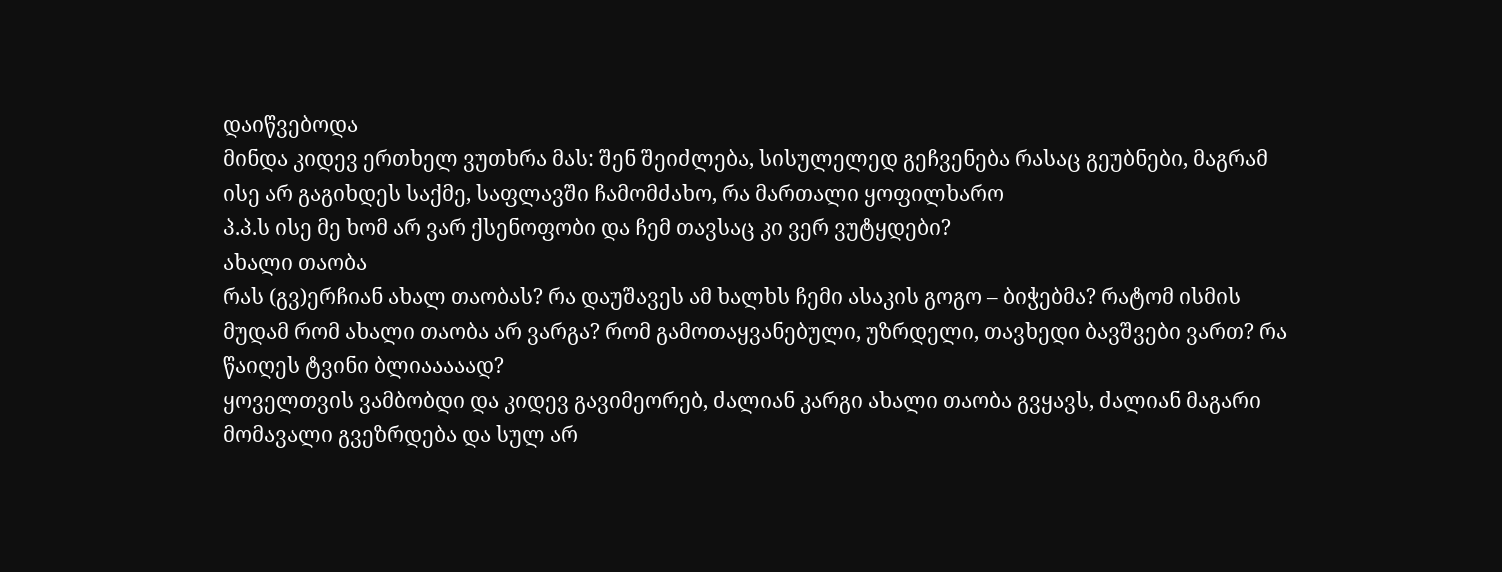დაიწვებოდა
მინდა კიდევ ერთხელ ვუთხრა მას: შენ შეიძლება, სისულელედ გეჩვენება რასაც გეუბნები, მაგრამ ისე არ გაგიხდეს საქმე, საფლავში ჩამომძახო, რა მართალი ყოფილხარო
პ.პ.ს ისე მე ხომ არ ვარ ქსენოფობი და ჩემ თავსაც კი ვერ ვუტყდები?
ახალი თაობა
რას (გვ)ერჩიან ახალ თაობას? რა დაუშავეს ამ ხალხს ჩემი ასაკის გოგო – ბიჭებმა? რატომ ისმის მუდამ რომ ახალი თაობა არ ვარგა? რომ გამოთაყვანებული, უზრდელი, თავხედი ბავშვები ვართ? რა წაიღეს ტვინი ბლიააააად?
ყოველთვის ვამბობდი და კიდევ გავიმეორებ, ძალიან კარგი ახალი თაობა გვყავს, ძალიან მაგარი მომავალი გვეზრდება და სულ არ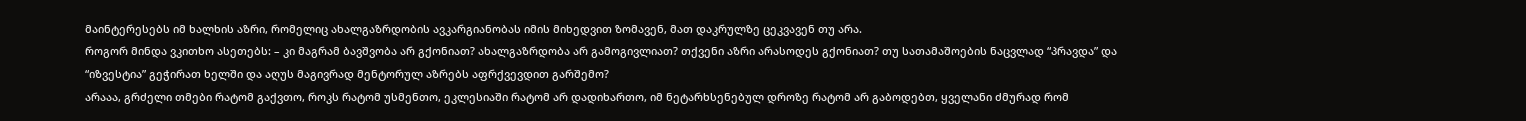მაინტერესებს იმ ხალხის აზრი, რომელიც ახალგაზრდობის ავკარგიანობას იმის მიხედვით ზომავენ, მათ დაკრულზე ცეკვავენ თუ არა.
როგორ მინდა ვკითხო ასეთებს: – კი მაგრამ ბავშვობა არ გქონიათ? ახალგაზრდობა არ გამოგივლიათ? თქვენი აზრი არასოდეს გქონიათ? თუ სათამაშოების ნაცვლად “პრავდა” და “იზვესტია” გეჭირათ ხელში და აღუს მაგივრად მენტორულ აზრებს აფრქვევდით გარშემო?
არააა, გრძელი თმები რატომ გაქვთო, როკს რატომ უსმენთო, ეკლესიაში რატომ არ დადიხართო, იმ ნეტარხსენებულ დროზე რატომ არ გაბოდებთ, ყველანი ძმურად რომ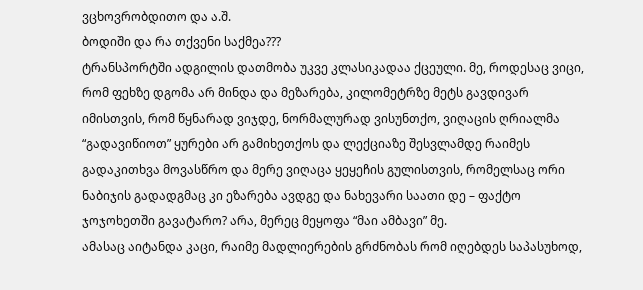ვცხოვრობდითო და ა.შ.
ბოდიში და რა თქვენი საქმეა???
ტრანსპორტში ადგილის დათმობა უკვე კლასიკადაა ქცეული. მე, როდესაც ვიცი, რომ ფეხზე დგომა არ მინდა და მეზარება, კილომეტრზე მეტს გავდივარ იმისთვის, რომ წყნარად ვიჯდე, ნორმალურად ვისუნთქო, ვიღაცის ღრიალმა “გადავიწიოთ” ყურები არ გამიხეთქოს და ლექციაზე შესვლამდე რაიმეს გადაკითხვა მოვასწრო და მერე ვიღაცა ყეყეჩის გულისთვის, რომელსაც ორი ნაბიჯის გადადგმაც კი ეზარება ავდგე და ნახევარი საათი დე – ფაქტო ჯოჯოხეთში გავატარო? არა, მერეც მეყოფა “მაი ამბავი” მე.
ამასაც აიტანდა კაცი, რაიმე მადლიერების გრძნობას რომ იღებდეს საპასუხოდ,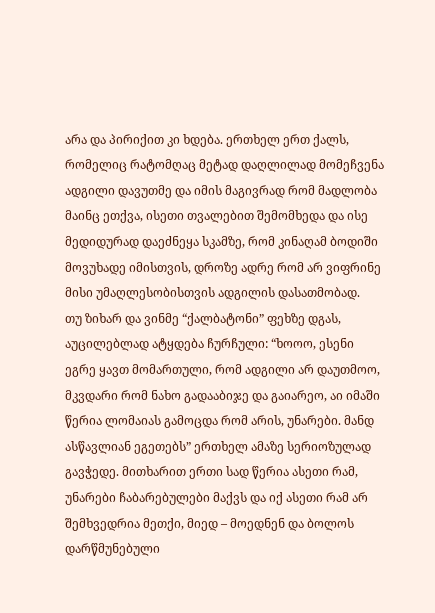არა და პირიქით კი ხდება. ერთხელ ერთ ქალს, რომელიც რატომღაც მეტად დაღლილად მომეჩვენა ადგილი დავუთმე და იმის მაგივრად რომ მადლობა მაინც ეთქვა, ისეთი თვალებით შემომხედა და ისე მედიდურად დაეძნეყა სკამზე, რომ კინაღამ ბოდიში მოვუხადე იმისთვის, დროზე ადრე რომ არ ვიფრინე მისი უმაღლესობისთვის ადგილის დასათმობად.
თუ ზიხარ და ვინმე “ქალბატონი” ფეხზე დგას, აუცილებლად ატყდება ჩურჩული: “ხოოო, ესენი ეგრე ყავთ მომართული, რომ ადგილი არ დაუთმოო, მკვდარი რომ ნახო გადააბიჯე და გაიარეო, აი იმაში წერია ლომაიას გამოცდა რომ არის, უნარები. მანდ ასწავლიან ეგეთებს” ერთხელ ამაზე სერიოზულად გავჭედე. მითხარით ერთი სად წერია ასეთი რამ, უნარები ჩაბარებულები მაქვს და იქ ასეთი რამ არ შემხვედრია მეთქი, მიედ – მოედნენ და ბოლოს დარწმუნებული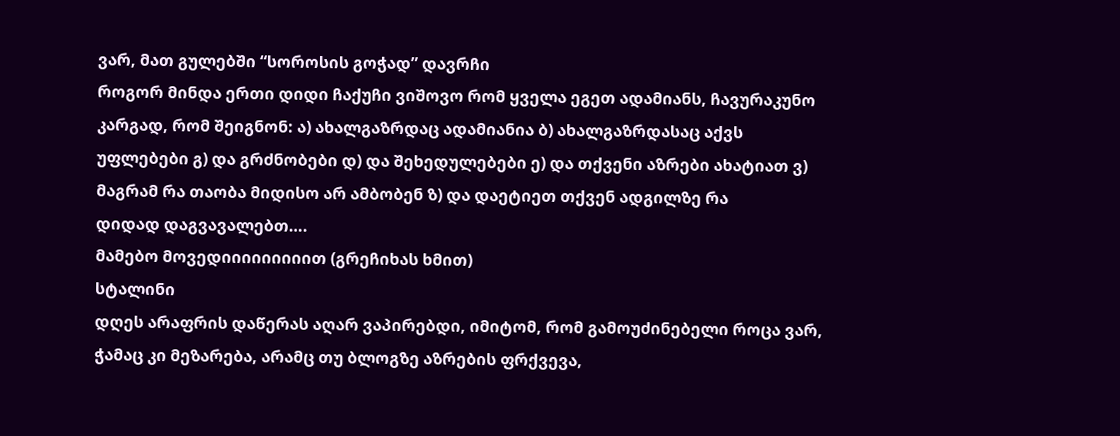ვარ, მათ გულებში “სოროსის გოჭად” დავრჩი
როგორ მინდა ერთი დიდი ჩაქუჩი ვიშოვო რომ ყველა ეგეთ ადამიანს, ჩავურაკუნო კარგად, რომ შეიგნონ: ა) ახალგაზრდაც ადამიანია ბ) ახალგაზრდასაც აქვს უფლებები გ) და გრძნობები დ) და შეხედულებები ე) და თქვენი აზრები ახატიათ ვ) მაგრამ რა თაობა მიდისო არ ამბობენ ზ) და დაეტიეთ თქვენ ადგილზე რა
დიდად დაგვავალებთ….
მამებო მოვედიიიიიიიიით (გრეჩიხას ხმით)
სტალინი
დღეს არაფრის დაწერას აღარ ვაპირებდი, იმიტომ, რომ გამოუძინებელი როცა ვარ, ჭამაც კი მეზარება, არამც თუ ბლოგზე აზრების ფრქვევა,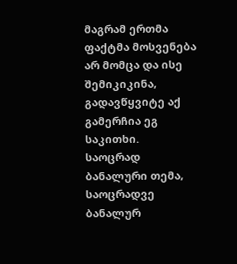მაგრამ ერთმა ფაქტმა მოსვენება არ მომცა და ისე შემიკიკინა, გადავწყვიტე აქ გამერჩია ეგ საკითხი.
საოცრად ბანალური თემა, საოცრადვე ბანალურ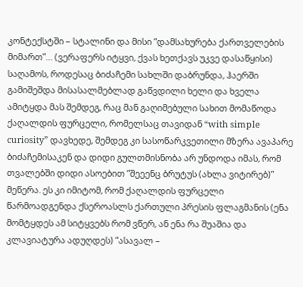კონტექსტში – სტალინი და მისი “დამსახურება ქართველების მიმართ”… (ვერაფერს იტყვი, ქვას ხეთქავს უკვე დასაწყისი)
საღამოს, როდესაც ბიძაჩემი სახლში დაბრუნდა, ჰაერში გამიშეშდა მისასალმებლად გაწვდილი ხელი და ხველა ამიტყდა მას შემდეგ, რაც მან გაღიმებული სახით მომაწოდა ქაღალდის ფურცელი, რომელსაც თავიდან “with simple curiosity” დავხედე, შემდეგ კი სასოწარკვეთილი მზერა ავაპარე ბიძაჩემისაკენ და დიდი გულთმისნობა არ უნდოდა იმას, რომ თვალებში დიდი ასოებით “შეეენც ბრუტუს (ახლა ვიტირებ)” მეწერა. ეს კი იმიტომ, რომ ქაღალდის ფურცელი წარმოადგენდა ქსეროასლს ქართული პრესის ფლაგმანის (ენა მომტყდეს ამ სიტყვებს რომ ვწერ, ან ენა რა შუაშია და კლავიატურა ადუღდეს) “ასავალ –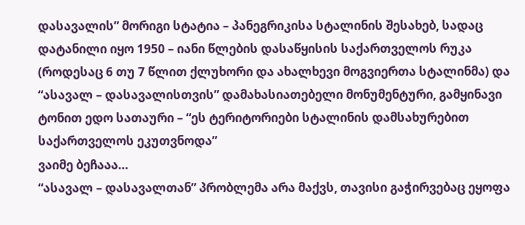დასავალის” მორიგი სტატია – პანეგრიკისა სტალინის შესახებ, სადაც დატანილი იყო 1950 – იანი წლების დასაწყისის საქართველოს რუკა (როდესაც 6 თუ 7 წლით ქლუხორი და ახალხევი მოგვიერთა სტალინმა) და “ასავალ – დასავალისთვის” დამახასიათებელი მონუმენტური, გამყინავი ტონით ედო სათაური – “ეს ტერიტორიები სტალინის დამსახურებით საქართველოს ეკუთვნოდა”
ვაიმე ბეჩააა…
“ასავალ – დასავალთან” პრობლემა არა მაქვს, თავისი გაჭირვებაც ეყოფა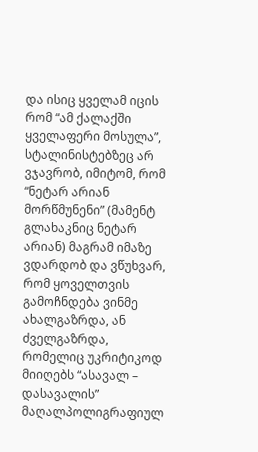და ისიც ყველამ იცის რომ “ამ ქალაქში ყველაფერი მოსულა”, სტალინისტებზეც არ ვჯავრობ, იმიტომ, რომ “ნეტარ არიან მორწმუნენი” (მამენტ გლახაკნიც ნეტარ არიან) მაგრამ იმაზე ვდარდობ და ვწუხვარ, რომ ყოველთვის გამოჩნდება ვინმე ახალგაზრდა, ან ძველგაზრდა, რომელიც უკრიტიკოდ მიიღებს “ასავალ – დასავალის” მაღალპოლიგრაფიულ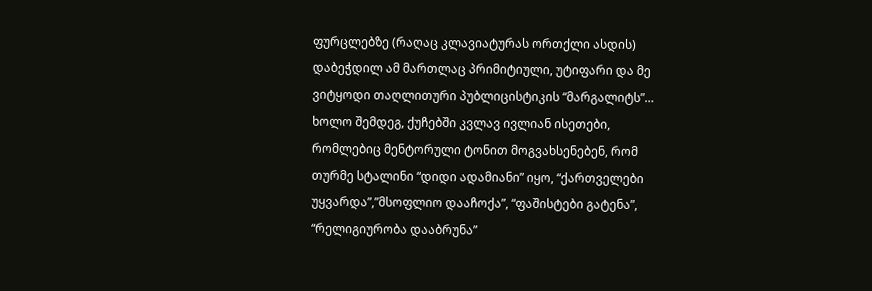ფურცლებზე (რაღაც კლავიატურას ორთქლი ასდის) დაბეჭდილ ამ მართლაც პრიმიტიული, უტიფარი და მე ვიტყოდი თაღლითური პუბლიცისტიკის “მარგალიტს”… ხოლო შემდეგ, ქუჩებში კვლავ ივლიან ისეთები, რომლებიც მენტორული ტონით მოგვახსენებენ, რომ თურმე სტალინი “დიდი ადამიანი” იყო, “ქართველები უყვარდა”,”მსოფლიო დააჩოქა”, “ფაშისტები გატენა”, “რელიგიურობა დააბრუნა”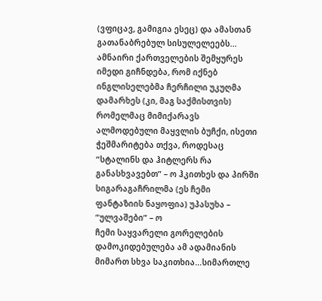(ვფიცავ, გამიგია ესეც) და ამასთან გათანაბრებულ სისულელეებს… ამნაირი ქართველების შემყურეს იმედი გიჩნდება, რომ იქნებ ინგლისელებმა ჩერჩილი უკუღმა დამარხეს (კი, მაგ საქმისთვის) რომელმაც მიმიქარავს ალმოდებული მაყვლის ბუჩქი, ისეთი ჭეშმარიტება თქვა, როდესაც “სტალინს და ჰიტლერს რა განასხვავებთ” – ო ჰკითხეს და პირში სიგარაგაჩრილმა (ეს ჩემი ფანტაზიის ნაყოფია) უპასუხა – “ულვაშები” – ო
ჩემი საყვარელი გორელების დამოკიდებულება ამ ადამიანის მიმართ სხვა საკითხია…სიმართლე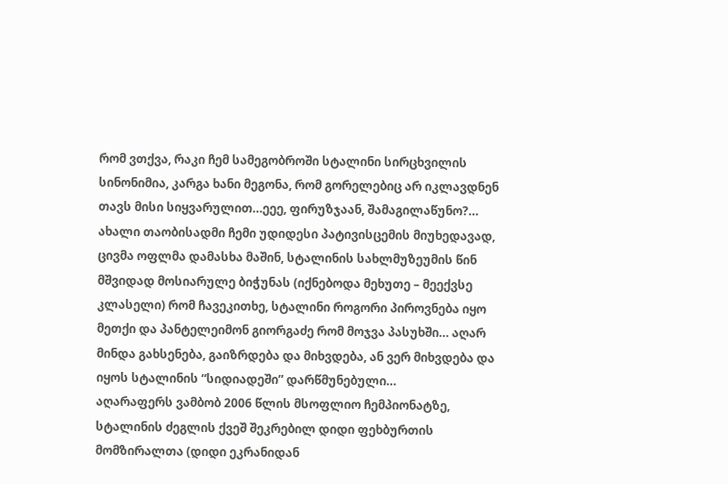რომ ვთქვა, რაკი ჩემ სამეგობროში სტალინი სირცხვილის სინონიმია, კარგა ხანი მეგონა, რომ გორელებიც არ იკლავდნენ თავს მისი სიყვარულით…ეეე, ფირუზჯაან, შამაგილაწუნო?… ახალი თაობისადმი ჩემი უდიდესი პატივისცემის მიუხედავად, ცივმა ოფლმა დამასხა მაშინ, სტალინის სახლმუზეუმის წინ მშვიდად მოსიარულე ბიჭუნას (იქნებოდა მეხუთე – მეექვსე კლასელი) რომ ჩავეკითხე, სტალინი როგორი პიროვნება იყო მეთქი და პანტელეიმონ გიორგაძე რომ მოჯვა პასუხში… აღარ მინდა გახსენება, გაიზრდება და მიხვდება, ან ვერ მიხვდება და იყოს სტალინის “სიდიადეში” დარწმუნებული…
აღარაფერს ვამბობ 2006 წლის მსოფლიო ჩემპიონატზე, სტალინის ძეგლის ქვეშ შეკრებილ დიდი ფეხბურთის მომზირალთა (დიდი ეკრანიდან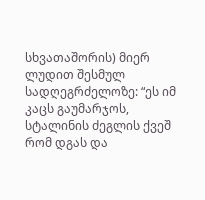სხვათაშორის) მიერ ლუდით შესმულ სადღეგრძელოზე: “ეს იმ კაცს გაუმარჯოს, სტალინის ძეგლის ქვეშ რომ დგას და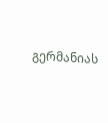გერმანიას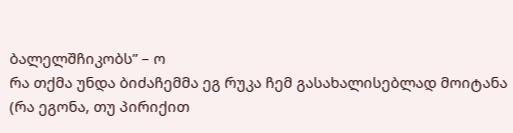ბალელშჩიკობს” – ო
რა თქმა უნდა ბიძაჩემმა ეგ რუკა ჩემ გასახალისებლად მოიტანა (რა ეგონა, თუ პირიქით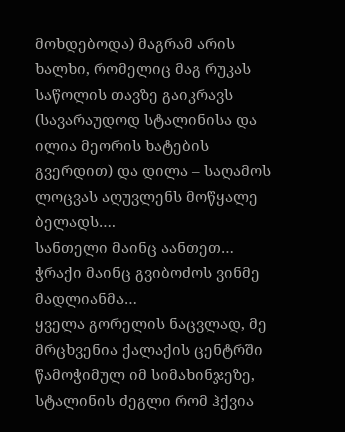მოხდებოდა) მაგრამ არის ხალხი, რომელიც მაგ რუკას საწოლის თავზე გაიკრავს (სავარაუდოდ სტალინისა და ილია მეორის ხატების გვერდით) და დილა – საღამოს ლოცვას აღუვლენს მოწყალე ბელადს….
სანთელი მაინც აანთეთ… ჭრაქი მაინც გვიბოძოს ვინმე მადლიანმა…
ყველა გორელის ნაცვლად, მე მრცხვენია ქალაქის ცენტრში წამოჭიმულ იმ სიმახინჯეზე, სტალინის ძეგლი რომ ჰქვია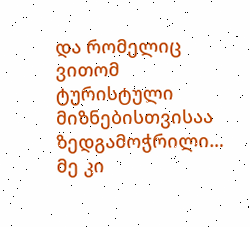და რომელიც ვითომ ტურისტული მიზნებისთვისაა ზედგამოჭრილი… მე კი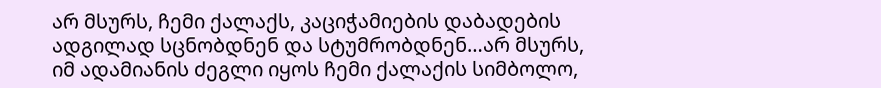არ მსურს, ჩემი ქალაქს, კაციჭამიების დაბადების ადგილად სცნობდნენ და სტუმრობდნენ…არ მსურს, იმ ადამიანის ძეგლი იყოს ჩემი ქალაქის სიმბოლო,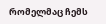რომელმაც ჩემს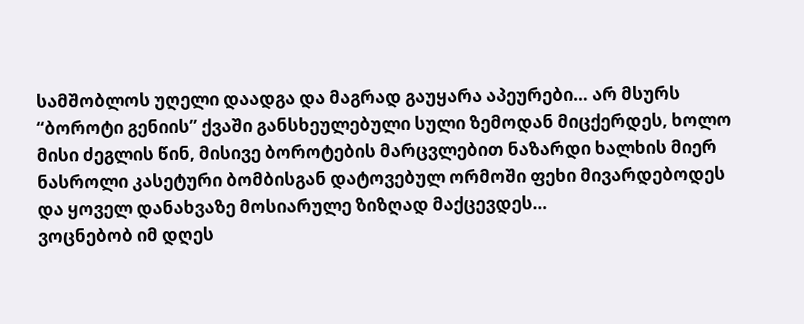სამშობლოს უღელი დაადგა და მაგრად გაუყარა აპეურები… არ მსურს “ბოროტი გენიის” ქვაში განსხეულებული სული ზემოდან მიცქერდეს, ხოლო მისი ძეგლის წინ, მისივე ბოროტების მარცვლებით ნაზარდი ხალხის მიერ ნასროლი კასეტური ბომბისგან დატოვებულ ორმოში ფეხი მივარდებოდეს და ყოველ დანახვაზე მოსიარულე ზიზღად მაქცევდეს…
ვოცნებობ იმ დღეს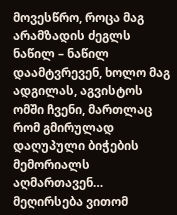მოვესწრო, როცა მაგ არამზადის ძეგლს ნაწილ – ნაწილ დაამტვრევენ, ხოლო მაგ ადგილას, აგვისტოს ომში ჩვენი, მართლაც რომ გმირულად დაღუპული ბიჭების მემორიალს აღმართავენ…
მეღირსება ვითომ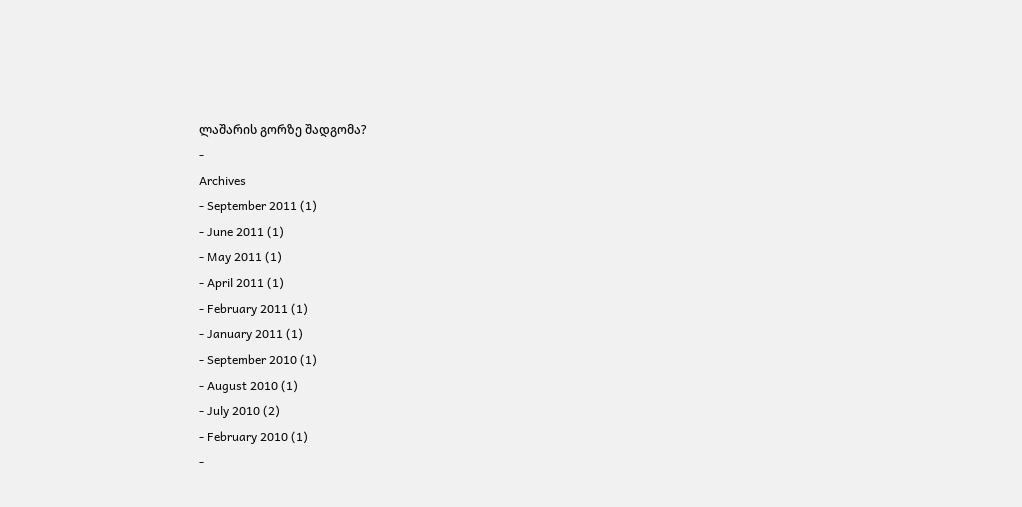ლაშარის გორზე შადგომა?
-
Archives
- September 2011 (1)
- June 2011 (1)
- May 2011 (1)
- April 2011 (1)
- February 2011 (1)
- January 2011 (1)
- September 2010 (1)
- August 2010 (1)
- July 2010 (2)
- February 2010 (1)
-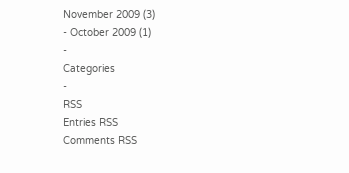November 2009 (3)
- October 2009 (1)
-
Categories
-
RSS
Entries RSS
Comments RSS